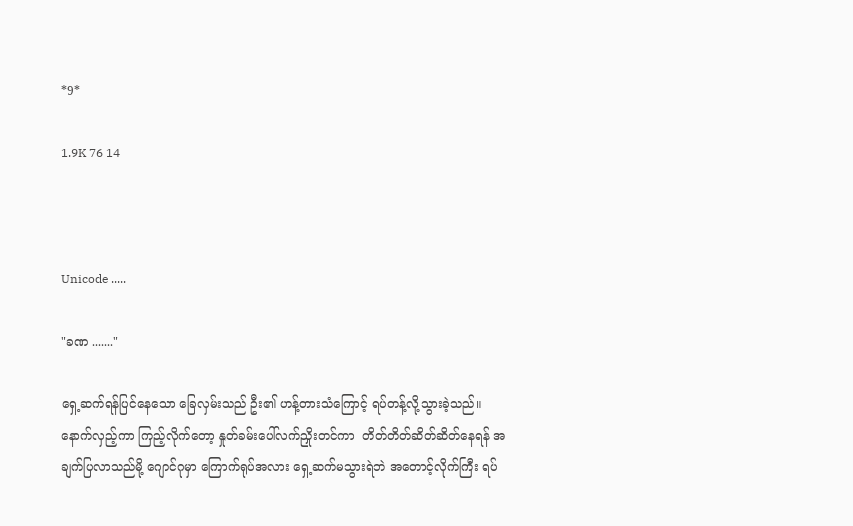*9*

1.9K 76 14



Unicode .....

"ခဏ ......."

ရှေ့ဆက်ရန်ပြင်နေသော ခြေလှမ်းသည် ဦး၏ ဟန့်တားသံကြောင့် ရပ်တန့်လို့သွားခဲ့သည်။နောက်လှည့်ကာ ကြည့်လိုက်တော့ နှုတ်ခမ်းပေါ်လက်ညှိုးတင်ကာ  တိတ်တိတ်ဆိတ်ဆိတ်နေရန် အချက်ပြလာသည်မို့‌ ဂျောင်ဂုမှာ ကြောက်ရုပ်အလား ရှေ့ဆက်မသွားရဲဘဲ အတောင့်လိုက်ကြီး ရပ်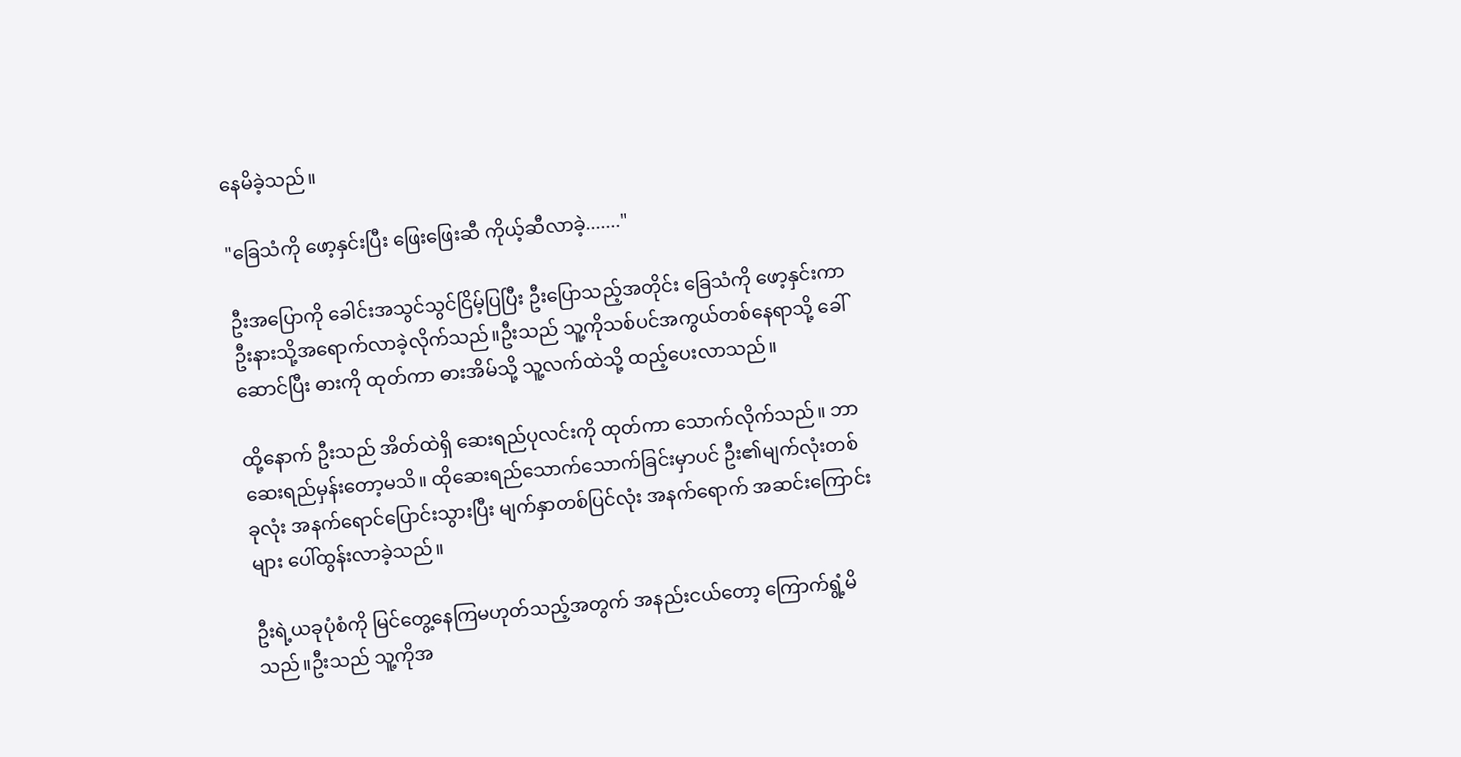နေမိခဲ့သည်။

"ခြေသံကို ဖော့နှင်းပြီး ဖြေးဖြေးဆီ ကိုယ့်ဆီလာခဲ့......."

ဦးအပြောကို ခေါင်းအသွင်သွင်ငြိမ့်ပြပြီး ဦးပြောသည့်အတိုင်း ခြေသံကို ဖော့နှင်းကာ ဦးနားသို့အရောက်လာခဲ့လိုက်သည်။ဦးသည် သူ့ကိုသစ်ပင်အကွယ်တစ်နေရာသို့ ခေါ်ဆောင်ပြီး ဓားကို ထုတ်ကာ ဓားအိမ်သို့ သူ့လက်ထဲသို့ ထည့်ပေးလာသည်။

ထို့နောက် ဦးသည် အိတ်ထဲရှိ ဆေးရည်ပုလင်းကို ထုတ်ကာ သောက်လိုက်သည်။ ဘာဆေးရည်မှန်းတော့မသိ။ ထိုဆေးရည်သောက်သောက်ခြင်းမှာပင် ဦး၏မျက်လုံးတစ်ခုလုံး အနက်ရောင်ပြောင်းသွားပြီး မျက်နှာတစ်ပြင်လုံး အနက်ရောက် အဆင်းကြောင်းများ ပေါ်ထွန်းလာခဲ့သည်။

ဦးရဲ့ယခုပုံစံကို မြင်တွေ့နေကြမဟုတ်သည့်အတွက် အနည်းငယ်တော့ ကြောက်ရွံ့မိသည်။ဦးသည် သူ့ကိုအ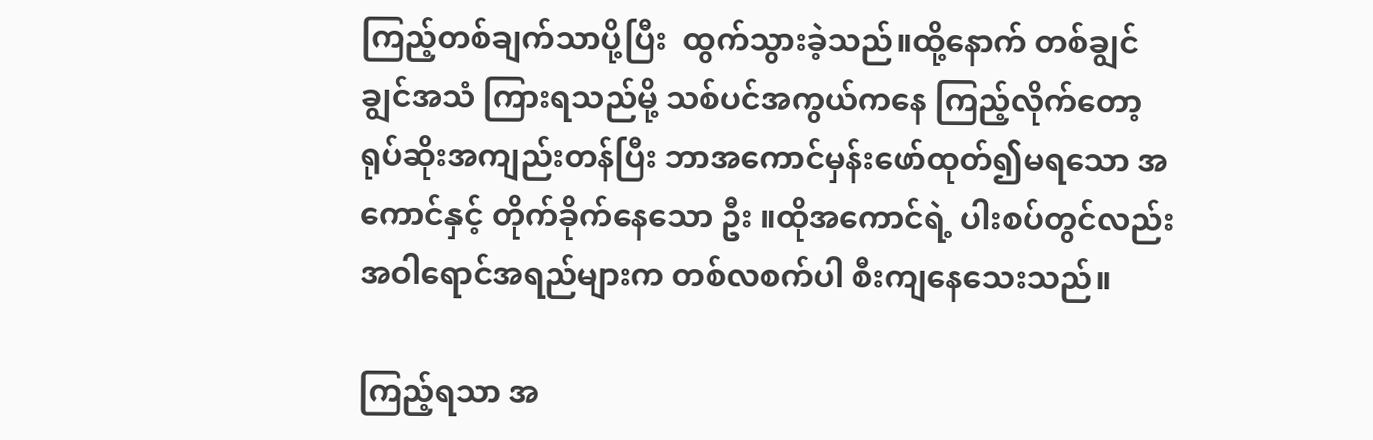ကြည့်တစ်ချက်သာပို့ပြီး  ထွက်သွားခဲ့သည်။ထို့နောက် တစ်ချွင်ချွင်အသံ ကြားရသည်မို့ သစ်ပင်အကွယ်ကနေ ကြည့်လိုက်တော့ ရုပ်ဆိုးအကျည်းတန်ပြီး ဘာအကောင်မှန်းဖော်ထုတ်၍မရသော အကောင်နှင့် တိုက်ခိုက်နေသော ဦး ။ထိုအကောင်ရဲ့ ပါးစပ်တွင်လည်း အဝါရောင်အရည်များက တစ်လစက်ပါ စီးကျနေသေးသည်။

ကြည့်ရသာ အ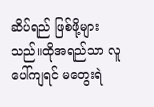ဆိပ်ရည် ဖြစ်ဖို့များသည်။ထိုအရည်သာ လူပေါ်ကျရင် မတွေးရဲ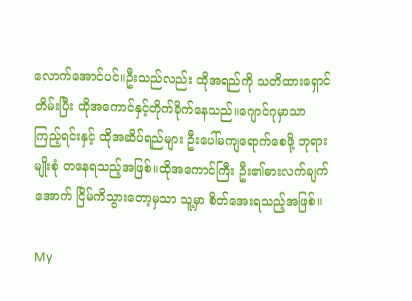လောက်အောင်ပင်။ဦးသည်လည်း ထိုအရည်ကို သတိထားရှောင်တိမ်း‌ပြီး ထိုအကောင်နှင့်တိုက်ခိုက်နေသည်။ဂျောင်ဂုမှာသာ ကြည့်ရင်းနှင့် ထိုအဆိပ်ရည်များ ဦးပေါ်မကျရောက်စေဖို့ ဘုရားမျိုးစုံ တနေရသည့်အဖြစ်။ထိုအကောင်ကြီး ဦး၏ဓားလက်ချက်အောက် ငြိမ်ကိသွားတော့မှသာ သူ့မှာ စိတ်အေးရသည့်အဖြစ်။

My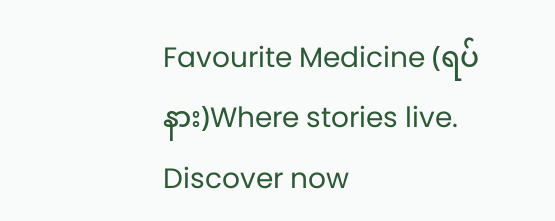Favourite Medicine (ရပ်နား)Where stories live. Discover now